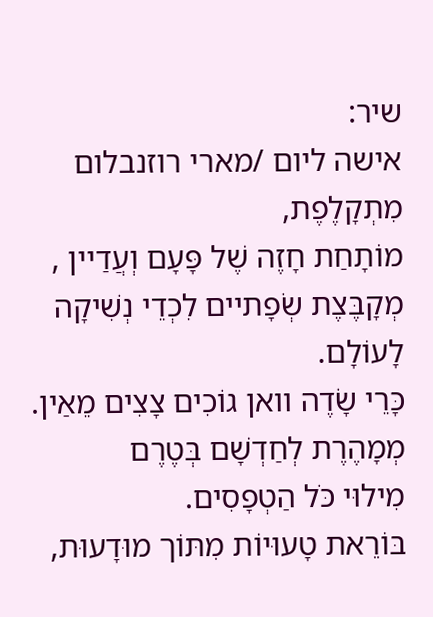שיר:
אישה ליום /מארי רוזנבלום
מִתְקָלֶפֶת,
מוֹתָחַת חָזֶה שֶׁל פָּעָם וְעֲדַיין ,
מְקָבֶּצֶת שְׂפָתיים לִכְדֵי נְשִׁיקָה לָעוֹלָם.
כָּרֵי שָׂדֶה וואן גוֹכִים צָצִים מֵאַין.
מְמָהֶרֶת לְחַדְשָׁם בְּטֶרֶם
מִילוּי כֹּל הַטְפָסִים.
בּוֹרֵאת טָעוּיוֹת מִתּוֹך מוּדָעוּת,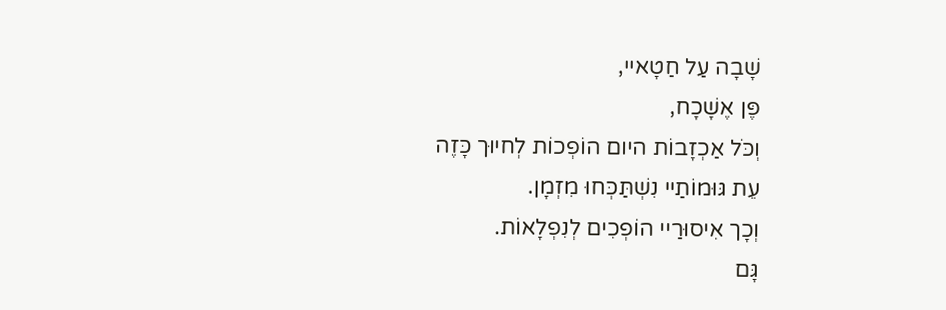שָׁבָה עַל חַטָאיי,
פֶּן אֶשָׁכָח,
וְכֹּל אַכְזָבוֹת היום הוֹפְכוֹת לְחיוּך כָּזֶה
עֵת גּוּמוֹתַיי נִשְׁתַּכְּחוּ מִזְמָן.
וְכָך אִיסוּרַיי הוֹפְכִים לְנִפְלָאוֹת.
גָּם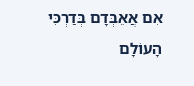אִם אֲאֵבְּדָם בְּדַרְכִּי
הָעוֹלָם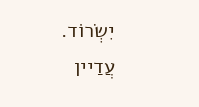יִשְׂרוֹד.
עֲדַיין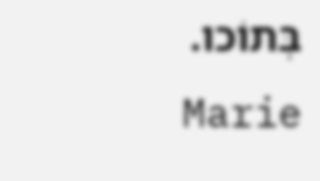בְּתוֹכו.
Marie